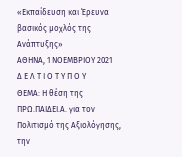«Εκπαίδευση και Έρευνα βασικός μοχλός της Ανάπτυξης»
ΑΘΗΝΑ, 1 ΝΟΕΜΒΡΙΟΥ 2021
Δ Ε Λ Τ Ι Ο Τ Υ Π Ο Υ
ΘΕΜΑ: Η θέση της ΠΡΩ.ΠΑΙΔΕΙ.Α. για τον Πολιτισμό της Αξιολόγησης, την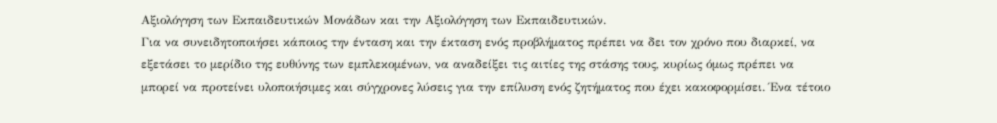Αξιολόγηση των Εκπαιδευτικών Μονάδων και την Αξιολόγηση των Εκπαιδευτικών.
Για να συνειδητοποιήσει κάποιος την ένταση και την έκταση ενός προβλήματος πρέπει να δει τον χρόνο που διαρκεί, να εξετάσει το μερίδιο της ευθύνης των εμπλεκομένων, να αναδείξει τις αιτίες της στάσης τους, κυρίως όμως πρέπει να μπορεί να προτείνει υλοποιήσιμες και σύγχρονες λύσεις για την επίλυση ενός ζητήματος που έχει κακοφορμίσει. Ένα τέτοιο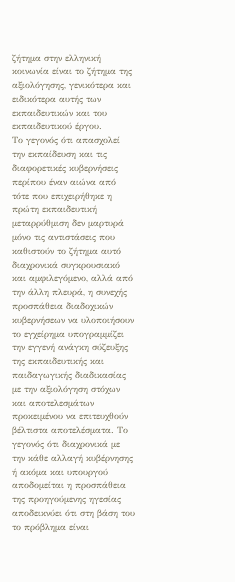ζήτημα στην ελληνική κοινωνία είναι το ζήτημα της αξιολόγησης, γενικότερα και ειδικότερα αυτής των εκπαιδευτικών και του εκπαιδευτικού έργου.
Το γεγονός ότι απασχολεί την εκπαίδευση και τις διαφορετικές κυβερνήσεις περίπου έναν αιώνα από τότε που επιχειρήθηκε η πρώτη εκπαιδευτική μεταρρύθμιση δεν μαρτυρά μόνο τις αντιστάσεις που καθιστούν το ζήτημα αυτό διαχρονικά συγκρουσιακό και αμφιλεγόμενο, αλλά από την άλλη πλευρά, η συνεχής προσπάθεια διαδοχικών κυβερνήσεων να υλοποιήσουν το εγχείρημα υπογραμμίζει την εγγενή ανάγκη σύζευξης της εκπαιδευτικής και παιδαγωγικής διαδικασίας με την αξιολόγηση στόχων και αποτελεσμάτων προκειμένου να επιτευχθούν βέλτιστα αποτελέσματα. Το γεγονός ότι διαχρονικά με την κάθε αλλαγή κυβέρνησης ή ακόμα και υπουργού αποδομείται η προσπάθεια της προηγούμενης ηγεσίας αποδεικνύει ότι στη βάση του το πρόβλημα είναι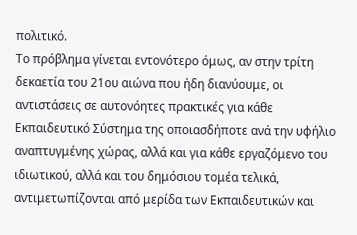πολιτικό.
Το πρόβλημα γίνεται εντονότερο όμως, αν στην τρίτη δεκαετία του 21ου αιώνα που ήδη διανύουμε, οι αντιστάσεις σε αυτονόητες πρακτικές για κάθε Εκπαιδευτικό Σύστημα της οποιασδήποτε ανά την υφήλιο αναπτυγμένης χώρας, αλλά και για κάθε εργαζόμενο του ιδιωτικού, αλλά και του δημόσιου τομέα τελικά, αντιμετωπίζονται από μερίδα των Εκπαιδευτικών και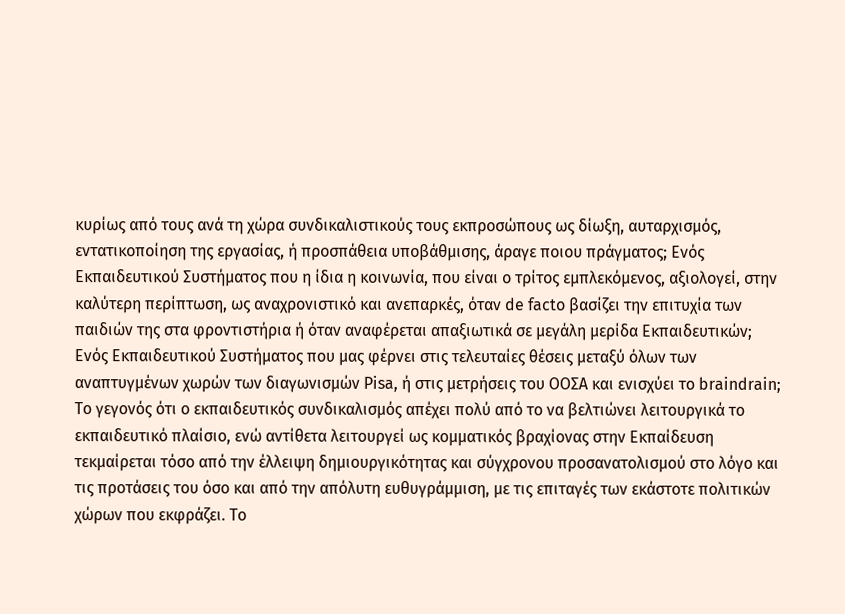κυρίως από τους ανά τη χώρα συνδικαλιστικούς τους εκπροσώπους ως δίωξη, αυταρχισμός, εντατικοποίηση της εργασίας, ή προσπάθεια υποβάθμισης, άραγε ποιου πράγματος; Ενός Εκπαιδευτικού Συστήματος που η ίδια η κοινωνία, που είναι ο τρίτος εμπλεκόμενος, αξιολογεί, στην καλύτερη περίπτωση, ως αναχρονιστικό και ανεπαρκές, όταν de facto βασίζει την επιτυχία των παιδιών της στα φροντιστήρια ή όταν αναφέρεται απαξιωτικά σε μεγάλη μερίδα Εκπαιδευτικών; Ενός Εκπαιδευτικού Συστήματος που μας φέρνει στις τελευταίες θέσεις μεταξύ όλων των αναπτυγμένων χωρών των διαγωνισμών Pisa, ή στις μετρήσεις του ΟΟΣΑ και ενισχύει το braindrain;
Το γεγονός ότι ο εκπαιδευτικός συνδικαλισμός απέχει πολύ από το να βελτιώνει λειτουργικά το εκπαιδευτικό πλαίσιο, ενώ αντίθετα λειτουργεί ως κομματικός βραχίονας στην Εκπαίδευση τεκμαίρεται τόσο από την έλλειψη δημιουργικότητας και σύγχρονου προσανατολισμού στο λόγο και τις προτάσεις του όσο και από την απόλυτη ευθυγράμμιση, με τις επιταγές των εκάστοτε πολιτικών χώρων που εκφράζει. Το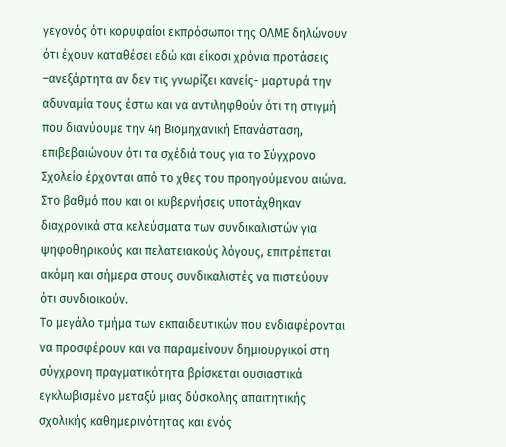γεγονός ότι κορυφαίοι εκπρόσωποι της ΟΛΜΕ δηλώνουν ότι έχουν καταθέσει εδώ και είκοσι χρόνια προτάσεις –ανεξάρτητα αν δεν τις γνωρίζει κανείς- μαρτυρά την αδυναμία τους έστω και να αντιληφθούν ότι τη στιγμή που διανύουμε την 4η Βιομηχανική Επανάσταση, επιβεβαιώνουν ότι τα σχέδιά τους για το Σύγχρονο Σχολείο έρχονται από το χθες του προηγούμενου αιώνα.
Στο βαθμό που και οι κυβερνήσεις υποτάχθηκαν διαχρονικά στα κελεύσματα των συνδικαλιστών για ψηφοθηρικούς και πελατειακούς λόγους, επιτρέπεται ακόμη και σήμερα στους συνδικαλιστές να πιστεύουν ότι συνδιοικούν.
Το μεγάλο τμήμα των εκπαιδευτικών που ενδιαφέρονται να προσφέρουν και να παραμείνουν δημιουργικοί στη σύγχρονη πραγματικότητα βρίσκεται ουσιαστικά εγκλωβισμένο μεταξύ μιας δύσκολης απαιτητικής σχολικής καθημερινότητας και ενός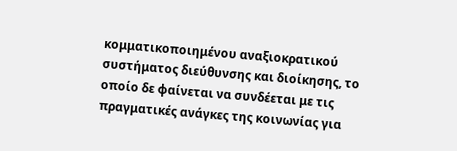κομματικοποιημένου αναξιοκρατικού συστήματος διεύθυνσης και διοίκησης, το οποίο δε φαίνεται να συνδέεται με τις πραγματικές ανάγκες της κοινωνίας για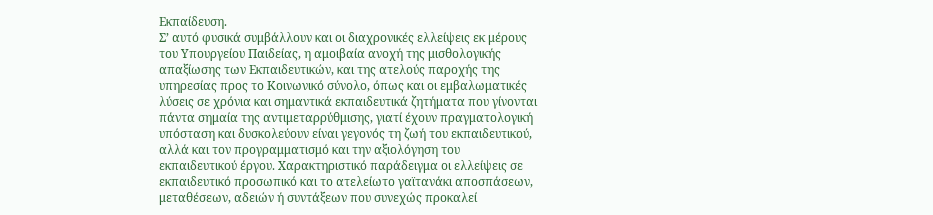Εκπαίδευση.
Σ’ αυτό φυσικά συμβάλλουν και οι διαχρονικές ελλείψεις εκ μέρους του Υπουργείου Παιδείας, η αμοιβαία ανοχή της μισθολογικής απαξίωσης των Εκπαιδευτικών, και της ατελούς παροχής της υπηρεσίας προς το Κοινωνικό σύνολο, όπως και οι εμβαλωματικές λύσεις σε χρόνια και σημαντικά εκπαιδευτικά ζητήματα που γίνονται πάντα σημαία της αντιμεταρρύθμισης, γιατί έχουν πραγματολογική υπόσταση και δυσκολεύουν είναι γεγονός τη ζωή του εκπαιδευτικού, αλλά και τον προγραμματισμό και την αξιολόγηση του εκπαιδευτικού έργου. Χαρακτηριστικό παράδειγμα οι ελλείψεις σε εκπαιδευτικό προσωπικό και το ατελείωτο γαϊτανάκι αποσπάσεων, μεταθέσεων, αδειών ή συντάξεων που συνεχώς προκαλεί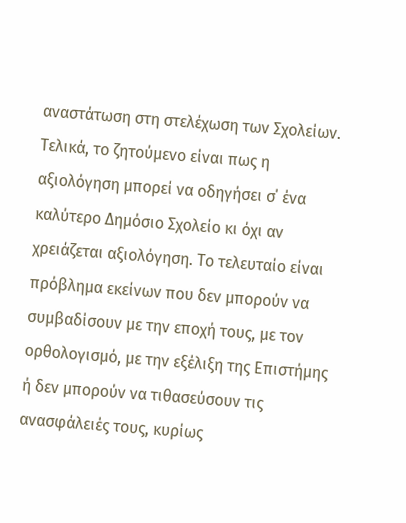αναστάτωση στη στελέχωση των Σχολείων.
Τελικά, το ζητούμενο είναι πως η αξιολόγηση μπορεί να οδηγήσει σ΄ ένα καλύτερο Δημόσιο Σχολείο κι όχι αν χρειάζεται αξιολόγηση. Το τελευταίο είναι πρόβλημα εκείνων που δεν μπορούν να συμβαδίσουν με την εποχή τους, με τον ορθολογισμό, με την εξέλιξη της Επιστήμης ή δεν μπορούν να τιθασεύσουν τις ανασφάλειές τους, κυρίως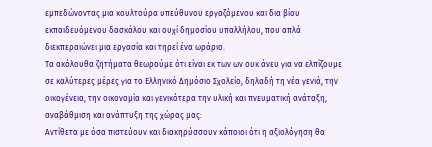εμπεδώνοντας μια κουλτούρα υπεύθυνου εργαζόμενου και δια βίου εκπαιδευόμενου δασκάλου και ουχί δημοσίου υπαλλήλου, που απλά διεκπεραιώνει μια εργασία και τηρεί ένα ωράριο.
Τα ακόλουθα ζητήματα θεωρούμε ότι είναι εκ των ων ουκ άνευ για να ελπίζουμε σε καλύτερες μέρες για το Ελληνικό Δημόσιο Σχολείο, δηλαδή τη νέα γενιά, την οικογένεια, την οικονομία και γενικότερα την υλική και πνευματική ανάταξη, αναβάθμιση και ανάπτυξη της χώρας μας:
Αντίθετα με όσα πιστεύουν και διακηρύσσουν κάποιοι ότι η αξιολόγηση θα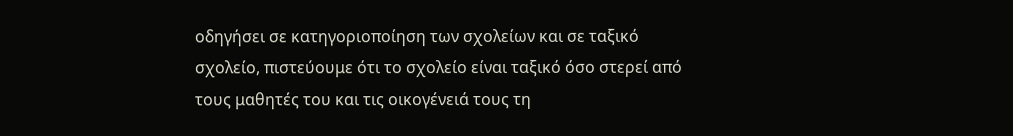οδηγήσει σε κατηγοριοποίηση των σχολείων και σε ταξικό σχολείο, πιστεύουμε ότι το σχολείο είναι ταξικό όσο στερεί από τους μαθητές του και τις οικογένειά τους τη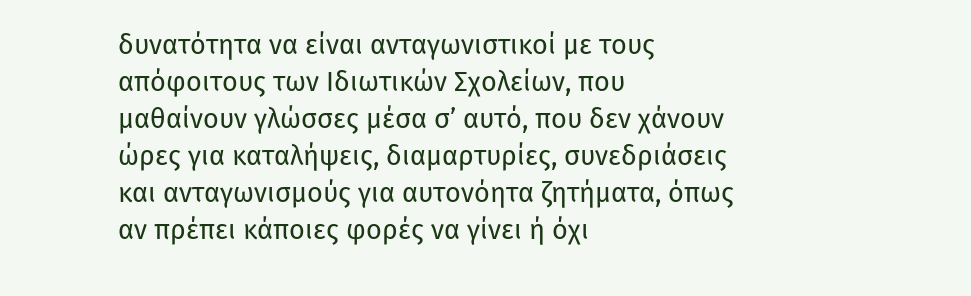δυνατότητα να είναι ανταγωνιστικοί με τους απόφοιτους των Ιδιωτικών Σχολείων, που μαθαίνουν γλώσσες μέσα σ’ αυτό, που δεν χάνουν ώρες για καταλήψεις, διαμαρτυρίες, συνεδριάσεις και ανταγωνισμούς για αυτονόητα ζητήματα, όπως αν πρέπει κάποιες φορές να γίνει ή όχι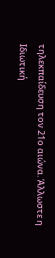τηλεκπαίδευση τον 21ο αιώνα. Άλλωστε η Ιδιωτική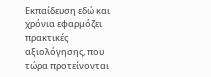Εκπαίδευση εδώ και χρόνια εφαρμόζει πρακτικές αξιολόγησης, που τώρα προτείνονται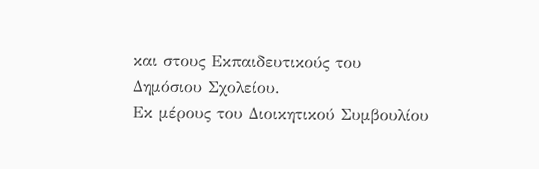και στους Εκπαιδευτικούς του Δημόσιου Σχολείου.
Εκ μέρους του Διοικητικού Συμβουλίου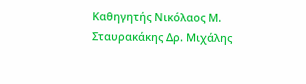Καθηγητής Νικόλαος Μ. Σταυρακάκης Δρ. Μιχάλης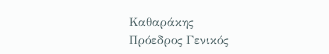Καθαράκης
Πρόεδρος Γενικός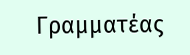Γραμματέας